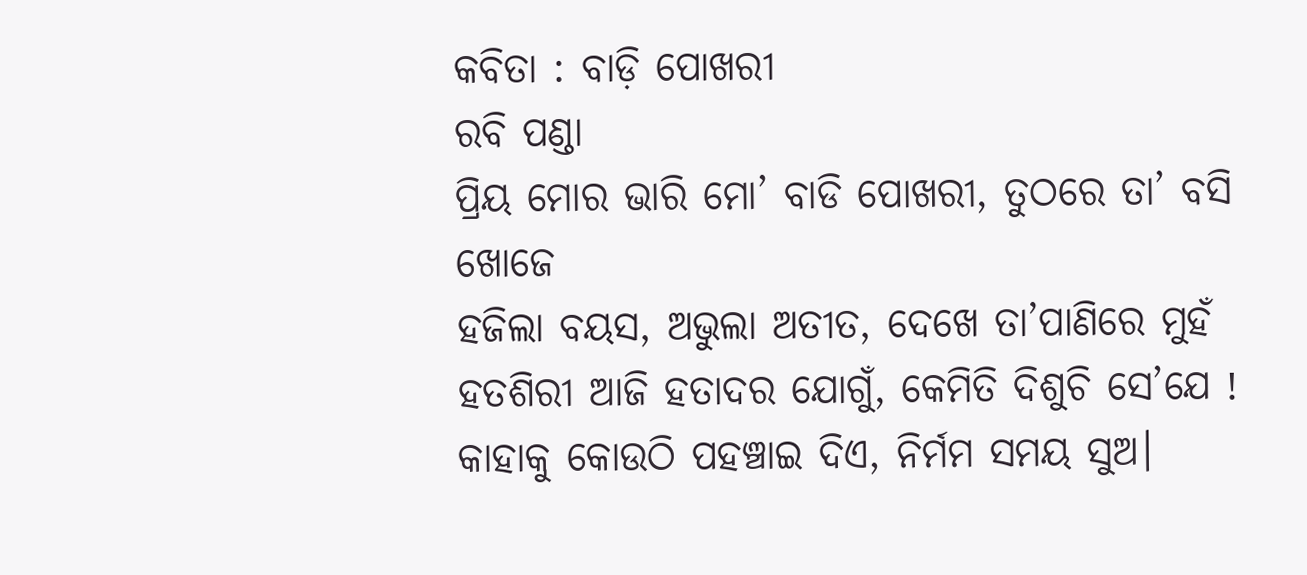କବିତା : ବାଡ଼ି ପୋଖରୀ
ରବି ପଣ୍ଡା
ପ୍ରିୟ ମୋର ଭାରି ମୋ’ ବାଡି ପୋଖରୀ, ତୁଠରେ ତା’ ବସି ଖୋଜେ
ହଜିଲା ବୟସ, ଅଭୁଲା ଅତୀତ, ଦେଖେ ତା’ପାଣିରେ ମୁହଁ
ହତଶିରୀ ଆଜି ହତାଦର ଯୋଗୁଁ, କେମିତି ଦିଶୁଚି ସେ’ଯେ !
କାହାକୁ କୋଉଠି ପହଞ୍ଚାଇ ଦିଏ, ନିର୍ମମ ସମୟ ସୁଅ।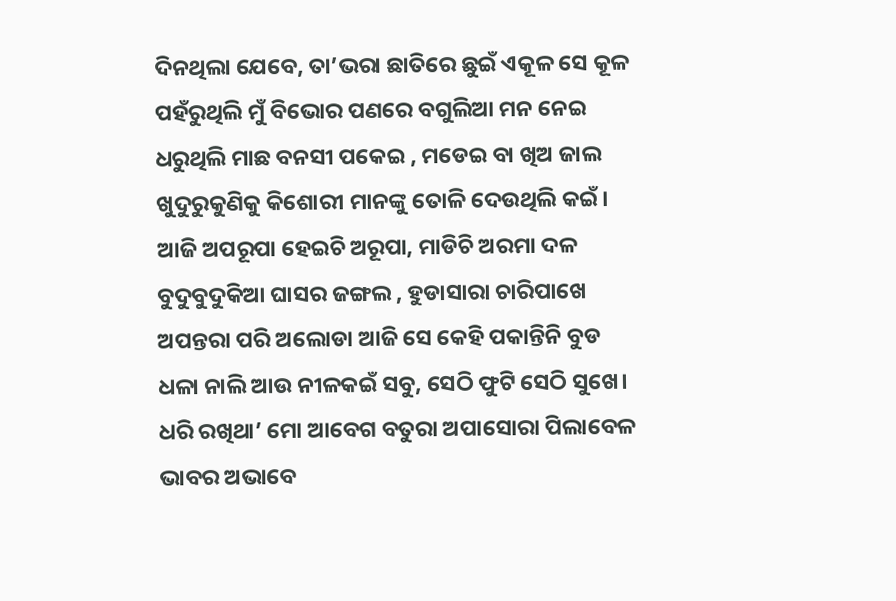ଦିନଥିଲା ଯେବେ, ତା’ଭରା ଛାତିରେ ଛୁଇଁ ଏକୂଳ ସେ କୂଳ
ପହଁରୁଥିଲି ମୁଁ ବିଭୋର ପଣରେ ବଗୁଲିଆ ମନ ନେଇ
ଧରୁଥିଲି ମାଛ ବନସୀ ପକେଇ , ମଡେଇ ବା ଖିଅ ଜାଲ
ଖୁଦୁରୁକୁଣିକୁ କିଶୋରୀ ମାନଙ୍କୁ ତୋଳି ଦେଉଥିଲି କଇଁ।
ଆଜି ଅପରୂପା ହେଇଚି ଅରୂପା, ମାଡିଚି ଅରମା ଦଳ
ବୁଦୁବୁଦୁକିଆ ଘାସର ଜଙ୍ଗଲ , ହୁଡାସାରା ଚାରିପାଖେ
ଅପନ୍ତରା ପରି ଅଲୋଡା ଆଜି ସେ କେହି ପକାନ୍ତିନି ବୁଡ
ଧଳା ନାଲି ଆଉ ନୀଳକଇଁ ସବୁ, ସେଠି ଫୁଟି ସେଠି ସୁଖେ।
ଧରି ରଖିଥା’ ମୋ ଆବେଗ ବତୁରା ଅପାସୋରା ପିଲାବେଳ
ଭାବର ଅଭାବେ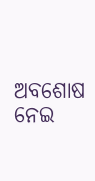ଅବଶୋଷ ନେଇ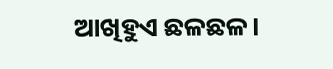ଆଖିହୁଏ ଛଳଛଳ।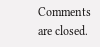Comments are closed.